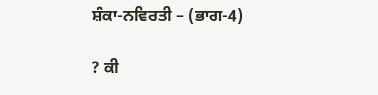ਸ਼ੰਕਾ-ਨਵਿਰਤੀ – (ਭਾਗ-4)

? ਕੀ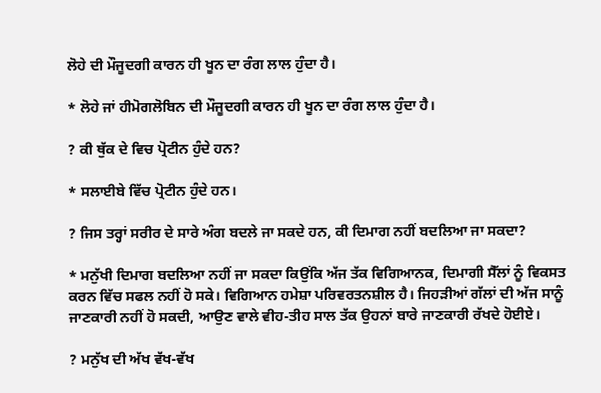ਲੋਹੇ ਦੀ ਮੌਜੂਦਗੀ ਕਾਰਨ ਹੀ ਖੂਨ ਦਾ ਰੰਗ ਲਾਲ ਹੁੰਦਾ ਹੈ।

* ਲੋਹੇ ਜਾਂ ਹੀਮੋਗਲੋਬਿਨ ਦੀ ਮੌਜੂਦਗੀ ਕਾਰਨ ਹੀ ਖੂਨ ਦਾ ਰੰਗ ਲਾਲ ਹੁੰਦਾ ਹੈ।

? ਕੀ ਥੁੱਕ ਦੇ ਵਿਚ ਪ੍ਰੋਟੀਨ ਹੁੰਦੇ ਹਨ?

* ਸਲਾਈਬੇ ਵਿੱਚ ਪ੍ਰੋਟੀਨ ਹੁੰਦੇ ਹਨ।

? ਜਿਸ ਤਰ੍ਹਾਂ ਸਰੀਰ ਦੇ ਸਾਰੇ ਅੰਗ ਬਦਲੇ ਜਾ ਸਕਦੇ ਹਨ, ਕੀ ਦਿਮਾਗ ਨਹੀਂ ਬਦਲਿਆ ਜਾ ਸਕਦਾ?

* ਮਨੁੱਖੀ ਦਿਮਾਗ ਬਦਲਿਆ ਨਹੀਂ ਜਾ ਸਕਦਾ ਕਿਉਂਕਿ ਅੱਜ ਤੱਕ ਵਿਗਿਆਨਕ, ਦਿਮਾਗੀ ਸੈੱਲਾਂ ਨੂੰ ਵਿਕਸਤ ਕਰਨ ਵਿੱਚ ਸਫਲ ਨਹੀਂ ਹੋ ਸਕੇ। ਵਿਗਿਆਨ ਹਮੇਸ਼ਾ ਪਰਿਵਰਤਨਸ਼ੀਲ ਹੈ। ਜਿਹੜੀਆਂ ਗੱਲਾਂ ਦੀ ਅੱਜ ਸਾਨੂੰ ਜਾਣਕਾਰੀ ਨਹੀਂ ਹੋ ਸਕਦੀ, ਆਉਣ ਵਾਲੇ ਵੀਹ-ਤੀਹ ਸਾਲ ਤੱਕ ਉਹਨਾਂ ਬਾਰੇ ਜਾਣਕਾਰੀ ਰੱਖਦੇ ਹੋਈਏ।

? ਮਨੁੱਖ ਦੀ ਅੱਖ ਵੱਖ-ਵੱਖ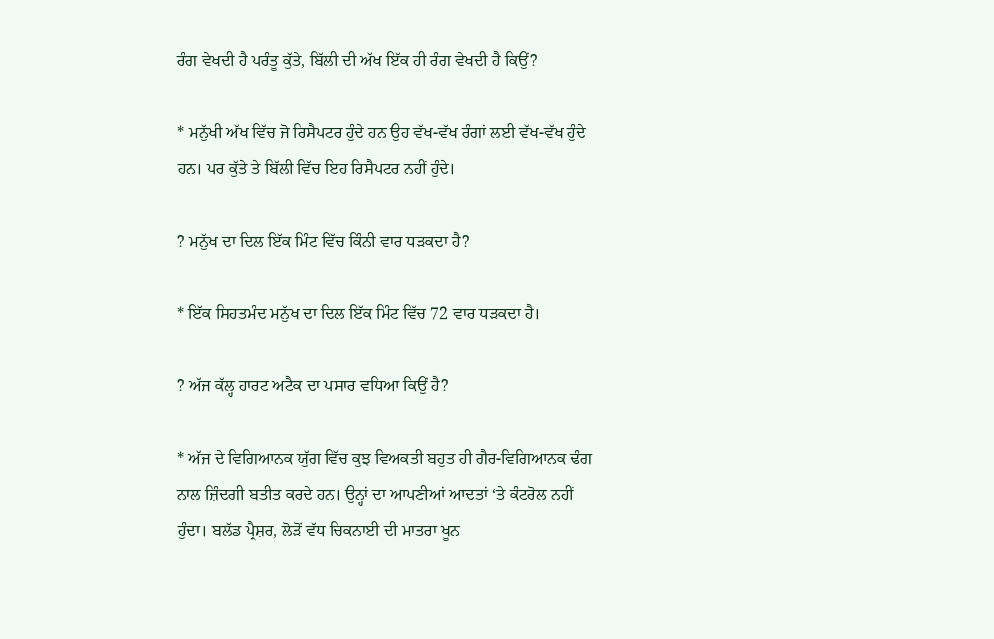ਰੰਗ ਵੇਖਦੀ ਹੈ ਪਰੰਤੂ ਕੁੱਤੇ, ਬਿੱਲੀ ਦੀ ਅੱਖ ਇੱਕ ਹੀ ਰੰਗ ਵੇਖਦੀ ਹੈ ਕਿਉਂ?

* ਮਨੁੱਖੀ ਅੱਖ ਵਿੱਚ ਜੋ ਰਿਸੈਪਟਰ ਹੁੰਦੇ ਹਨ ਉਹ ਵੱਖ-ਵੱਖ ਰੰਗਾਂ ਲਈ ਵੱਖ-ਵੱਖ ਹੁੰਦੇ ਹਨ। ਪਰ ਕੁੱਤੇ ਤੇ ਬਿੱਲੀ ਵਿੱਚ ਇਹ ਰਿਸੈਪਟਰ ਨਹੀਂ ਹੁੰਦੇ।

? ਮਨੁੱਖ ਦਾ ਦਿਲ ਇੱਕ ਮਿੰਟ ਵਿੱਚ ਕਿੰਨੀ ਵਾਰ ਧੜਕਦਾ ਹੈ?

* ਇੱਕ ਸਿਹਤਮੰਦ ਮਨੁੱਖ ਦਾ ਦਿਲ ਇੱਕ ਮਿੰਟ ਵਿੱਚ 72 ਵਾਰ ਧੜਕਦਾ ਹੈ।

? ਅੱਜ ਕੱਲ੍ਹ ਹਾਰਟ ਅਟੈਕ ਦਾ ਪਸਾਰ ਵਧਿਆ ਕਿਉਂ ਹੈ?

* ਅੱਜ ਦੇ ਵਿਗਿਆਨਕ ਯੁੱਗ ਵਿੱਚ ਕੁਝ ਵਿਅਕਤੀ ਬਹੁਤ ਹੀ ਗੈਰ-ਵਿਗਿਆਨਕ ਢੰਗ ਨਾਲ ਜ਼ਿੰਦਗੀ ਬਤੀਤ ਕਰਦੇ ਹਨ। ਉਨ੍ਹਾਂ ਦਾ ਆਪਣੀਆਂ ਆਦਤਾਂ ‘ਤੇ ਕੰਟਰੋਲ ਨਹੀਂ ਹੁੰਦਾ। ਬਲੱਡ ਪ੍ਰੈਸ਼ਰ, ਲੋੜੋਂ ਵੱਧ ਚਿਕਨਾਈ ਦੀ ਮਾਤਰਾ ਖੂਨ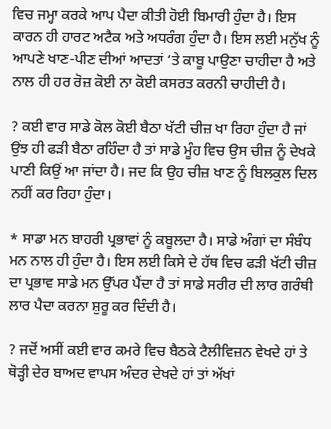ਵਿਚ ਜਮ੍ਹਾ ਕਰਕੇ ਆਪ ਪੈਦਾ ਕੀਤੀ ਹੋਈ ਬਿਮਾਰੀ ਹੁੰਦਾ ਹੈ। ਇਸ ਕਾਰਨ ਹੀ ਹਾਰਟ ਅਟੈਕ ਅਤੇ ਅਧਰੰਗ ਹੁੰਦਾ ਹੈ। ਇਸ ਲਈ ਮਨੁੱਖ ਨੂੰ ਆਪਣੇ ਖਾਣ-ਪੀਣ ਦੀਆਂ ਆਦਤਾਂ ‘ਤੇ ਕਾਬੂ ਪਾਉਣਾ ਚਾਹੀਦਾ ਹੈ ਅਤੇ ਨਾਲ ਹੀ ਹਰ ਰੋਜ਼ ਕੋਈ ਨਾ ਕੋਈ ਕਸਰਤ ਕਰਨੀ ਚਾਹੀਦੀ ਹੈ।

? ਕਈ ਵਾਰ ਸਾਡੇ ਕੋਲ ਕੋਈ ਬੈਠਾ ਖੱਟੀ ਚੀਜ਼ ਖਾ ਰਿਹਾ ਹੁੰਦਾ ਹੈ ਜਾਂ ਉਂਝ ਹੀ ਫੜੀ ਬੈਠਾ ਰਹਿੰਦਾ ਹੈ ਤਾਂ ਸਾਡੇ ਮੂੰਹ ਵਿਚ ਉਸ ਚੀਜ਼ ਨੂੰ ਦੇਖਕੇ ਪਾਣੀ ਕਿਉਂ ਆ ਜਾਂਦਾ ਹੈ। ਜਦ ਕਿ ਉਹ ਚੀਜ਼ ਖਾਣ ਨੂੰ ਬਿਲਕੁਲ ਦਿਲ ਨਹੀਂ ਕਰ ਰਿਹਾ ਹੁੰਦਾ।

* ਸਾਡਾ ਮਨ ਬਾਹਰੀ ਪ੍ਰਭਾਵਾਂ ਨੂੰ ਕਬੂਲਦਾ ਹੈ। ਸਾਡੇ ਅੰਗਾਂ ਦਾ ਸੰਬੰਧ ਮਨ ਨਾਲ ਹੀ ਹੁੰਦਾ ਹੈ। ਇਸ ਲਈ ਕਿਸੇ ਦੇ ਹੱਥ ਵਿਚ ਫੜੀ ਖੱਟੀ ਚੀਜ਼ ਦਾ ਪ੍ਰਭਾਵ ਸਾਡੇ ਮਨ ਉੱਪਰ ਪੈਂਦਾ ਹੈ ਤਾਂ ਸਾਡੇ ਸਰੀਰ ਦੀ ਲਾਰ ਗਰੰਥੀ ਲਾਰ ਪੈਦਾ ਕਰਨਾ ਸ਼ੁਰੂ ਕਰ ਦਿੰਦੀ ਹੈ।

? ਜਦੋਂ ਅਸੀਂ ਕਈ ਵਾਰ ਕਮਰੇ ਵਿਚ ਬੈਠਕੇ ਟੈਲੀਵਿਜ਼ਨ ਵੇਖਦੇ ਹਾਂ ਤੇ ਥੋੜ੍ਹੀ ਦੇਰ ਬਾਅਦ ਵਾਪਸ ਅੰਦਰ ਦੇਖਦੇ ਹਾਂ ਤਾਂ ਅੱਖਾਂ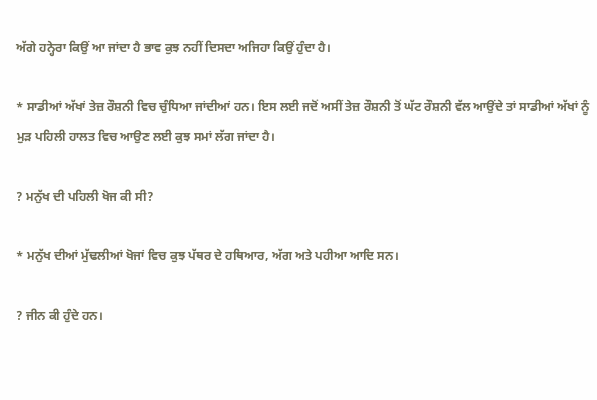ਅੱਗੇ ਹਨ੍ਹੇਰਾ ਕਿਉਂ ਆ ਜਾਂਦਾ ਹੈ ਭਾਵ ਕੁਝ ਨਹੀਂ ਦਿਸਦਾ ਅਜਿਹਾ ਕਿਉਂ ਹੁੰਦਾ ਹੈ।

* ਸਾਡੀਆਂ ਅੱਖਾਂ ਤੇਜ਼ ਰੌਸ਼ਨੀ ਵਿਚ ਚੁੰਧਿਆ ਜਾਂਦੀਆਂ ਹਨ। ਇਸ ਲਈ ਜਦੋਂ ਅਸੀਂ ਤੇਜ਼ ਰੌਸ਼ਨੀ ਤੋਂ ਘੱਟ ਰੌਸ਼ਨੀ ਵੱਲ ਆਉਂਦੇ ਤਾਂ ਸਾਡੀਆਂ ਅੱਖਾਂ ਨੂੰ ਮੁੜ ਪਹਿਲੀ ਹਾਲਤ ਵਿਚ ਆਉਣ ਲਈ ਕੁਝ ਸਮਾਂ ਲੱਗ ਜਾਂਦਾ ਹੈ।

? ਮਨੁੱਖ ਦੀ ਪਹਿਲੀ ਖੋਜ ਕੀ ਸੀ?

* ਮਨੁੱਖ ਦੀਆਂ ਮੁੱਢਲੀਆਂ ਖੋਜਾਂ ਵਿਚ ਕੁਝ ਪੱਥਰ ਦੇ ਹਥਿਆਰ, ਅੱਗ ਅਤੇ ਪਹੀਆ ਆਦਿ ਸਨ।

? ਜੀਨ ਕੀ ਹੁੰਦੇ ਹਨ।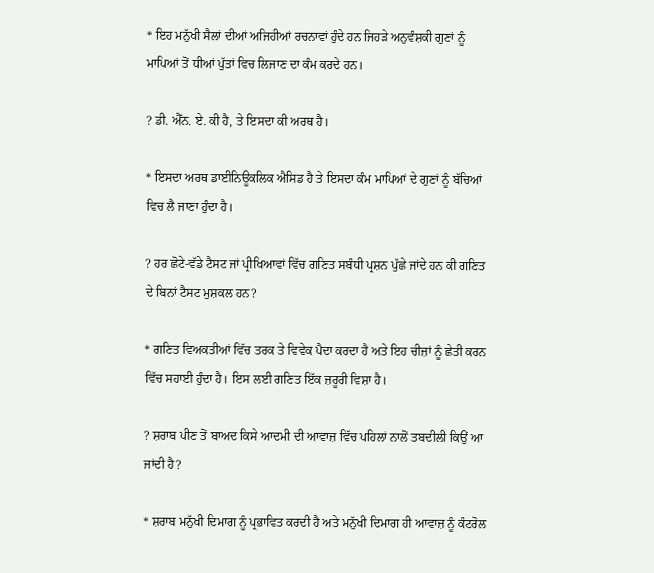* ਇਹ ਮਨੁੱਖੀ ਸੈਲਾਂ ਦੀਆਂ ਅਜਿਹੀਆਂ ਰਚਨਾਵਾਂ ਹੁੰਦੇ ਹਨ ਜਿਹੜੇ ਅਨੁਵੰਸ਼ਕੀ ਗੁਣਾਂ ਨੂੰ ਮਾਪਿਆਂ ਤੋਂ ਧੀਆਂ ਪੁੱਤਾਂ ਵਿਚ ਲਿਜਾਣ ਦਾ ਕੰਮ ਕਰਦੇ ਹਨ।

? ਡੀ. ਐੱਨ. ਏ. ਕੀ ਹੈ, ਤੇ ਇਸਦਾ ਕੀ ਅਰਥ ਹੈ।

* ਇਸਦਾ ਅਰਥ ਡਾਈਨਿਊਕਲਿਕ ਐਸਿਡ ਹੈ ਤੇ ਇਸਦਾ ਕੰਮ ਮਾਪਿਆਂ ਦੇ ਗੁਣਾਂ ਨੂੰ ਬੱਚਿਆਂ ਵਿਚ ਲੈ ਜਾਣਾ ਹੁੰਦਾ ਹੈ।

? ਹਰ ਛੋਟੇ-ਵੱਡੇ ਟੈਸਟ ਜਾਂ ਪ੍ਰੀਖਿਆਵਾਂ ਵਿੱਚ ਗਣਿਤ ਸਬੰਧੀ ਪ੍ਰਸ਼ਨ ਪੁੱਛੇ ਜਾਂਦੇ ਹਨ ਕੀ ਗਣਿਤ ਦੇ ਬਿਨਾਂ ਟੈਸਟ ਮੁਸ਼ਕਲ ਹਨ?

* ਗਣਿਤ ਵਿਅਕਤੀਆਂ ਵਿੱਚ ਤਰਕ ਤੇ ਵਿਵੇਕ ਪੈਦਾ ਕਰਦਾ ਹੈ ਅਤੇ ਇਹ ਚੀਜ਼ਾਂ ਨੂੰ ਛੇਤੀ ਕਰਨ ਵਿੱਚ ਸਹਾਈ ਹੁੰਦਾ ਹੈ। ਇਸ ਲਈ ਗਣਿਤ ਇੱਕ ਜ਼ਰੂਰੀ ਵਿਸ਼ਾ ਹੈ।

? ਸ਼ਰਾਬ ਪੀਣ ਤੋਂ ਬਾਅਦ ਕਿਸੇ ਆਦਮੀ ਦੀ ਆਵਾਜ਼ ਵਿੱਚ ਪਹਿਲਾਂ ਨਾਲੋਂ ਤਬਦੀਲੀ ਕਿਉਂ ਆ ਜਾਂਦੀ ਹੈ?

* ਸ਼ਰਾਬ ਮਨੁੱਖੀ ਦਿਮਾਗ ਨੂੰ ਪ੍ਰਭਾਵਿਤ ਕਰਦੀ ਹੈ ਅਤੇ ਮਨੁੱਖੀ ਦਿਮਾਗ ਹੀ ਆਵਾਜ਼ ਨੂੰ ਕੰਟਰੋਲ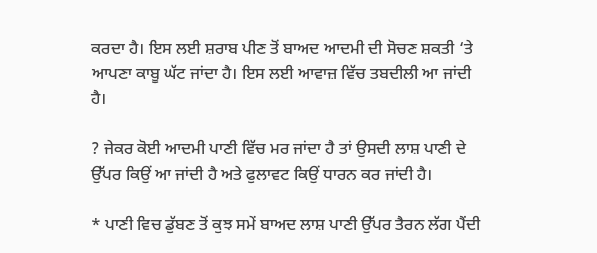ਕਰਦਾ ਹੈ। ਇਸ ਲਈ ਸ਼ਰਾਬ ਪੀਣ ਤੋਂ ਬਾਅਦ ਆਦਮੀ ਦੀ ਸੋਚਣ ਸ਼ਕਤੀ ‘ਤੇ ਆਪਣਾ ਕਾਬੂ ਘੱਟ ਜਾਂਦਾ ਹੈ। ਇਸ ਲਈ ਆਵਾਜ਼ ਵਿੱਚ ਤਬਦੀਲੀ ਆ ਜਾਂਦੀ ਹੈ।

? ਜੇਕਰ ਕੋਈ ਆਦਮੀ ਪਾਣੀ ਵਿੱਚ ਮਰ ਜਾਂਦਾ ਹੈ ਤਾਂ ਉਸਦੀ ਲਾਸ਼ ਪਾਣੀ ਦੇ ਉੱਪਰ ਕਿਉਂ ਆ ਜਾਂਦੀ ਹੈ ਅਤੇ ਫੁਲਾਵਟ ਕਿਉਂ ਧਾਰਨ ਕਰ ਜਾਂਦੀ ਹੈ।

* ਪਾਣੀ ਵਿਚ ਡੁੱਬਣ ਤੋਂ ਕੁਝ ਸਮੇਂ ਬਾਅਦ ਲਾਸ਼ ਪਾਣੀ ਉੱਪਰ ਤੈਰਨ ਲੱਗ ਪੈਂਦੀ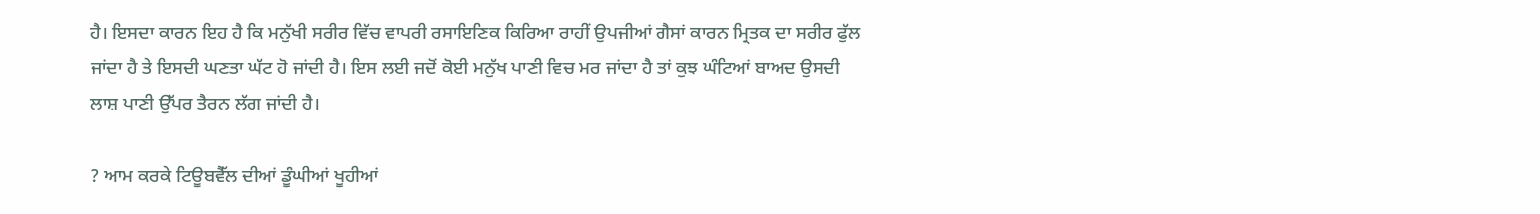ਹੈ। ਇਸਦਾ ਕਾਰਨ ਇਹ ਹੈ ਕਿ ਮਨੁੱਖੀ ਸਰੀਰ ਵਿੱਚ ਵਾਪਰੀ ਰਸਾਇਣਿਕ ਕਿਰਿਆ ਰਾਹੀਂ ਉਪਜੀਆਂ ਗੈਸਾਂ ਕਾਰਨ ਮ੍ਰਿਤਕ ਦਾ ਸਰੀਰ ਫੁੱਲ ਜਾਂਦਾ ਹੈ ਤੇ ਇਸਦੀ ਘਣਤਾ ਘੱਟ ਹੋ ਜਾਂਦੀ ਹੈ। ਇਸ ਲਈ ਜਦੋਂ ਕੋਈ ਮਨੁੱਖ ਪਾਣੀ ਵਿਚ ਮਰ ਜਾਂਦਾ ਹੈ ਤਾਂ ਕੁਝ ਘੰਟਿਆਂ ਬਾਅਦ ਉਸਦੀ ਲਾਸ਼ ਪਾਣੀ ਉੱਪਰ ਤੈਰਨ ਲੱਗ ਜਾਂਦੀ ਹੈ।

? ਆਮ ਕਰਕੇ ਟਿਊਬਵੈੱਲ ਦੀਆਂ ਡੂੰਘੀਆਂ ਖੂਹੀਆਂ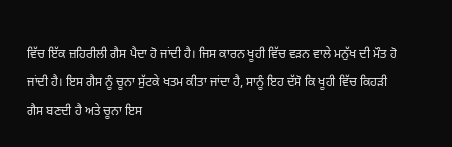ਵਿੱਚ ਇੱਕ ਜ਼ਹਿਰੀਲੀ ਗੈਸ ਪੈਦਾ ਹੋ ਜਾਂਦੀ ਹੈ। ਜਿਸ ਕਾਰਨ ਖੂਹੀ ਵਿੱਚ ਵੜਨ ਵਾਲੇ ਮਨੁੱਖ ਦੀ ਮੌਤ ਹੋ ਜਾਂਦੀ ਹੈ। ਇਸ ਗੈਸ ਨੂੰ ਚੂਨਾ ਸੁੱਟਕੇ ਖਤਮ ਕੀਤਾ ਜਾਂਦਾ ਹੈ, ਸਾਨੂੰ ਇਹ ਦੱਸੋ ਕਿ ਖੂਹੀ ਵਿੱਚ ਕਿਹੜੀ ਗੈਸ ਬਣਦੀ ਹੈ ਅਤੇ ਚੂਨਾ ਇਸ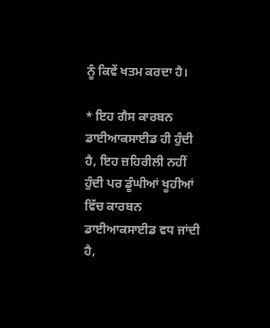ਨੂੰ ਕਿਵੇਂ ਖਤਮ ਕਰਦਾ ਹੈ।

* ਇਹ ਗੈਸ ਕਾਰਬਨ ਡਾਈਆਕਸਾਈਡ ਹੀ ਹੁੰਦੀ ਹੈ, ਇਹ ਜ਼ਹਿਰੀਲੀ ਨਹੀਂ ਹੁੰਦੀ ਪਰ ਡੂੰਘੀਆਂ ਖੂਹੀਆਂ ਵਿੱਚ ਕਾਰਬਨ ਡਾਈਆਕਸਾਈਡ ਵਧ ਜਾਂਦੀ ਹੈ,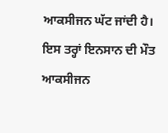ਆਕਸੀਜਨ ਘੱਟ ਜਾਂਦੀ ਹੈ। ਇਸ ਤਰ੍ਹਾਂ ਇਨਸਾਨ ਦੀ ਮੌਤ ਆਕਸੀਜਨ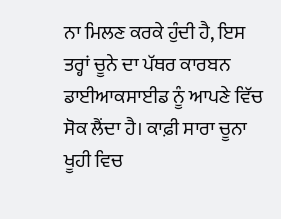ਨਾ ਮਿਲਣ ਕਰਕੇ ਹੁੰਦੀ ਹੈ, ਇਸ ਤਰ੍ਹਾਂ ਚੂਨੇ ਦਾ ਪੱਥਰ ਕਾਰਬਨ ਡਾਈਆਕਸਾਈਡ ਨੂੰ ਆਪਣੇ ਵਿੱਚ ਸੋਕ ਲੈਂਦਾ ਹੈ। ਕਾਫ਼ੀ ਸਾਰਾ ਚੂਨਾ ਖੂਹੀ ਵਿਚ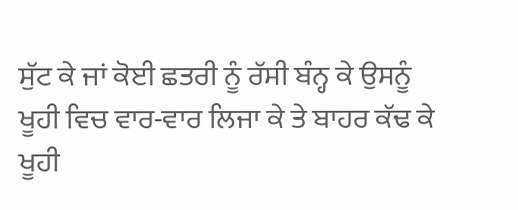ਸੁੱਟ ਕੇ ਜਾਂ ਕੋਈ ਛਤਰੀ ਨੂੰ ਰੱਸੀ ਬੰਨ੍ਹ ਕੇ ਉਸਨੂੰ ਖੂਹੀ ਵਿਚ ਵਾਰ-ਵਾਰ ਲਿਜਾ ਕੇ ਤੇ ਬਾਹਰ ਕੱਢ ਕੇ ਖੂਹੀ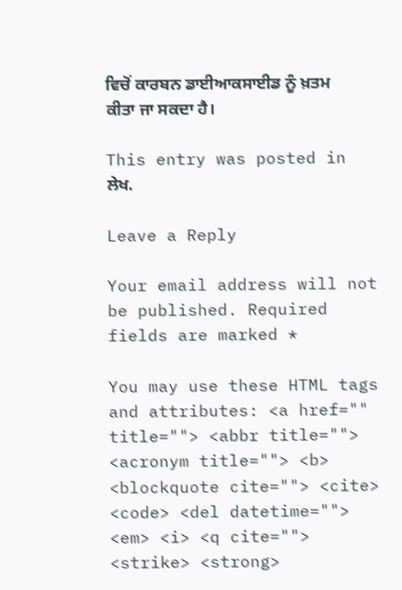ਵਿਚੋਂ ਕਾਰਬਨ ਡਾਈਆਕਸਾਈਡ ਨੂੰ ਖ਼ਤਮ ਕੀਤਾ ਜਾ ਸਕਦਾ ਹੈ।

This entry was posted in ਲੇਖ.

Leave a Reply

Your email address will not be published. Required fields are marked *

You may use these HTML tags and attributes: <a href="" title=""> <abbr title=""> <acronym title=""> <b> <blockquote cite=""> <cite> <code> <del datetime=""> <em> <i> <q cite=""> <strike> <strong>